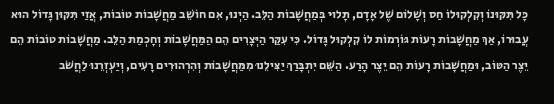כָּל תִּקּוּנוֹ וְקִלְקוּלוֹ חַס וְשָׁלוֹם שֶׁל אָדָם, תָּלוּי בְּמַחֲשָׁבוֹת הַלֵּב. הַיְנוּ, אִם חוֹשֵׁב מַחֲשָׁבוֹת טוֹבוֹת, אֲזַי תִּקּוּן גָּדוֹל הוּא עֲבוּרוֹ, אַךְ מַחֲשָׁבוֹת רָעוֹת גּוֹרְמוֹת לוֹ קִלְקוּל גָּדוֹל. כִּי עִקַּר הַיְּצָרִים הֵם הַמַּחֲשָׁבוֹת וְחָכְמַת הַלֵּב. מַחֲשָׁבוֹת טוֹבוֹת הֵם יֵצֶר הַטּוֹב, וּמַחֲשָׁבוֹת רָעוֹת הֵם יֵצֶר הָרַע. הַשֵּׁם יִתְבָּרַךְ יַצִּילֵנוּ מִמַּחֲשָׁבוֹת וְהִרְהוּרִים רָעִים, וְיַעְזְרֵנוּ לַחֲשֹׁב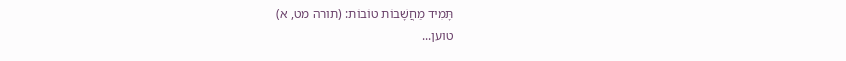תָּמִיד מַחֲשָׁבוֹת טוֹבוֹת: (תורה מט, א)
טוען...